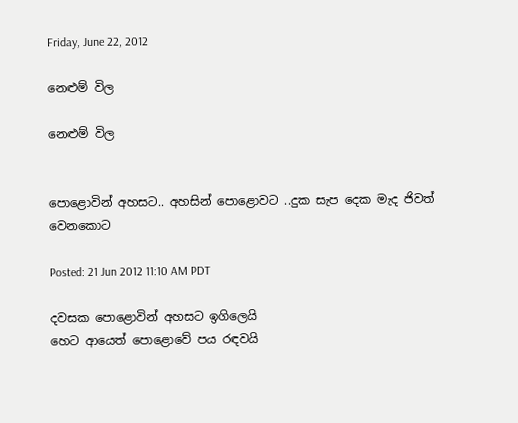Friday, June 22, 2012

නෙළුම් විල

නෙළුම් විල


පොළොවින් අහසට.. අහසින් පොළොවට ..දුක සැප දෙක මැද ජිවත් වෙනකොට

Posted: 21 Jun 2012 11:10 AM PDT

දවසක පොළොවින් අහසට ඉගිලෙයි
හෙට ආයෙත් පොළොවේ පය රඳවයි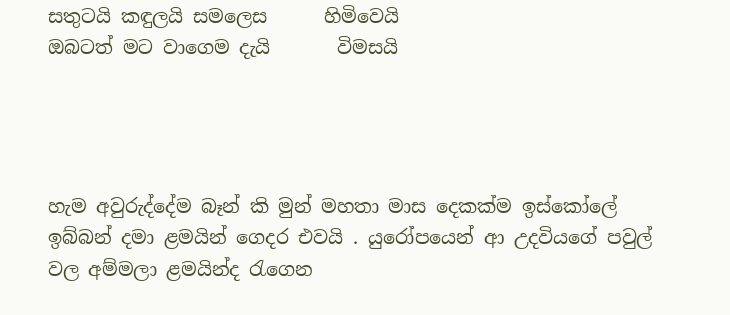සතුටයි කඳුලයි සමලෙස      හිමිවෙයි
ඔබටත් මට වාගෙම දැයි       විමසයි




හැම අවුරුද්දේම බෑන් කි මුන් මහතා මාස දෙකක්ම ඉස්කෝලේ ඉබ්බන් දමා ළමයින් ගෙදර එවයි . යුරෝපයෙන් ආ උදවියගේ පවුල් වල අම්මලා ළමයින්ද රැගෙන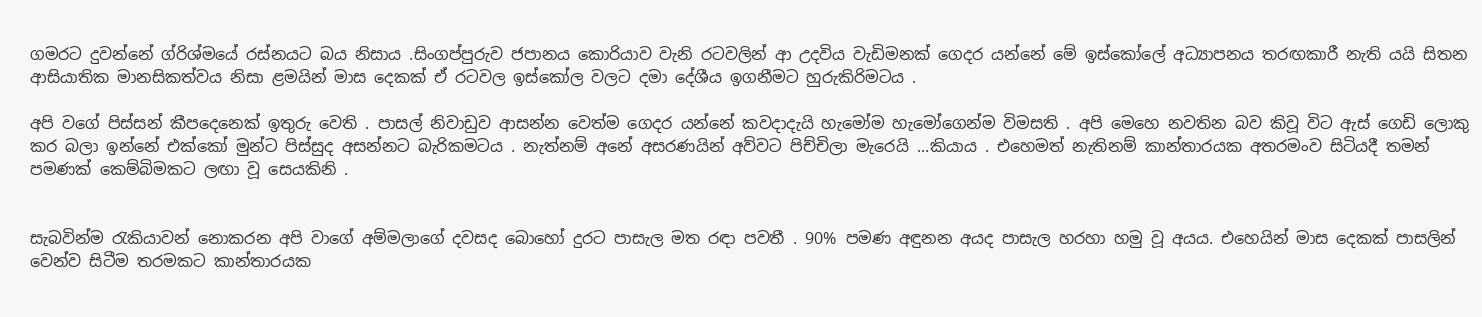ගමරට දුවන්නේ ග්රිශ්මයේ රස්නයට බය නිසාය .සිංගප්පුරුව ජපානය කොරියාව වැනි රටවලින් ආ උදවිය වැඩිමනක් ගෙදර යන්නේ මේ ඉස්කෝලේ අධ්‍යාපනය තරඟකාරී නැති යයි සිතන ආසියාතික මානසිකත්වය නිසා ළමයින් මාස දෙකක් ඒ රටවල ඉස්කෝල වලට දමා දේශීය ඉගනීමට හුරුකිරිමටය .

අපි වගේ පිස්සන් කීපදෙනෙක් ඉතුරු වෙති . පාසල් නිවාඩුව ආසන්න වෙත්ම ගෙදර යන්නේ කවදාදැයි හැමෝම හැමෝගෙන්ම විමසති . අපි මෙහෙ නවතින බව කිවූ විට ඇස් ගෙඩි ලොකු කර බලා ඉන්නේ එක්කෝ මුන්ට පිස්සුද අසන්නට බැරිකමටය . නැත්නම් අනේ අසරණයින් අව්වට පිච්චිලා මැරෙයි ...කියාය . එහෙමත් නැතිනම් කාන්තාරයක අතරමංව සිටියදී තමන් පමණක් කෙම්බිමකට ලඟා වූ සෙයකිනි .


සැබවින්ම රැකියාවන් නොකරන අපි වාගේ අම්මලාගේ දවසද බොහෝ දුරට පාසැල මත රඳා පවතී . 90% පමණ අඳුනන අයද පාසැල හරහා හමු වූ අයය. එහෙයින් මාස දෙකක් පාසලින් වෙන්ව සිටීම තරමකට කාන්තාරයක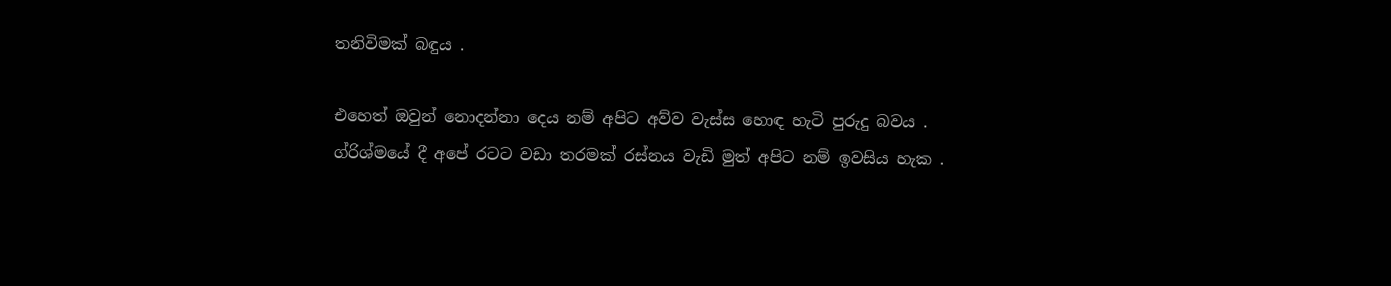තනිවිමක් බඳුය .

එහෙත් ඔවුන් නොදන්නා දෙය නම් අපිට අව්ව වැස්ස හොඳ හැටි පුරුදු බවය . ග්රිශ්මයේ දී අපේ රටට වඩා තරමක් රස්නය වැඩි මුත් අපිට නම් ඉවසිය හැක .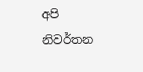අපි නිවර්තන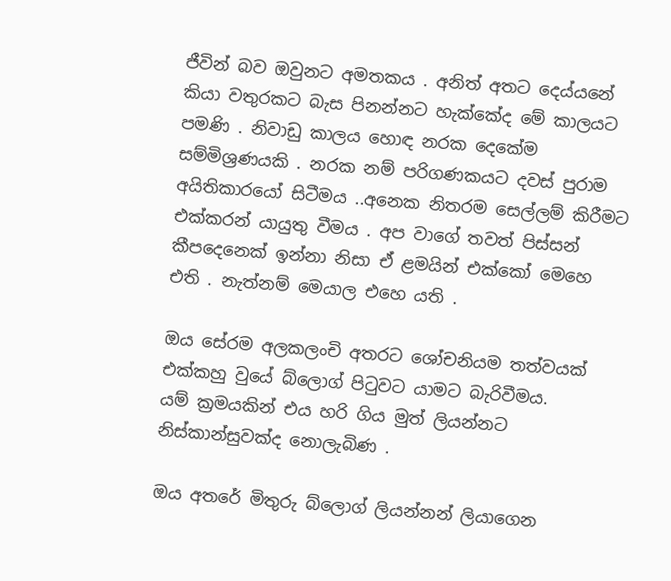ජීවින් බව ඔවුනට අමතකය . අනිත් අතට දෙය්යනේ කියා වතුරකට බැස පිනන්නට හැක්කේද මේ කාලයට පමණි . නිවාඩු කාලය හොඳ නරක දෙකේම සම්මිශ්‍රණයකි . නරක නම් පරිගණකයට දවස් පුරාම අයිතිකාරයෝ සිටීමය ..අනෙක නිතරම සෙල්ලම් කිරීමට එක්කරන් යායුතු වීමය . අප වාගේ තවත් පිස්සන් කීපදෙනෙක් ඉන්නා නිසා ඒ ළමයින් එක්කෝ මෙහෙ එති . නැත්නම් මෙයාල එහෙ යති .

ඔය සේරම අලකලංචි අතරට ශෝචනියම තත්වයක් එක්කහු වුයේ බ්ලොග් පිටුවට යාමට බැරිවීමය.
යම් ක්‍රමයකින් එය හරි ගිය මුත් ලියන්නට නිස්කාන්සුවක්ද නොලැබිණ .

ඔය අතරේ මිතුරු බ්ලොග් ලියන්නන් ලියාගෙන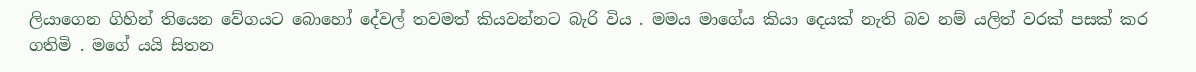ලියාගෙන ගිහින් තියෙන වේගයට බොහෝ දේවල් තවමත් කියවන්නට බැරි විය . මමය මාගේය කියා දෙයක් නැති බව නම් යලිත් වරක් පසක් කර ගතිමි . මගේ යයි සිතන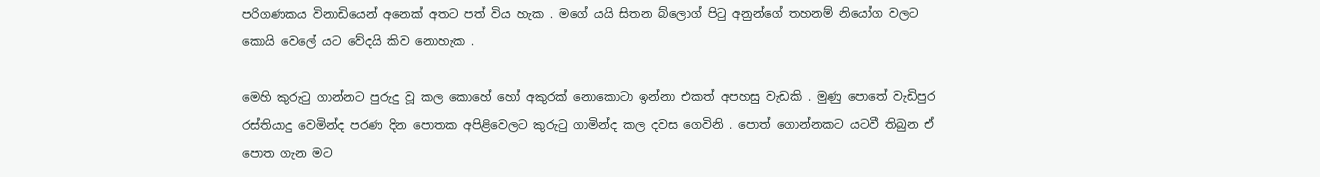පරිගණකය විනාඩියෙන් අනෙක් අතට පත් විය හැක . මගේ යයි සිතන බ්ලොග් පිටු අනුන්ගේ තහනම් නියෝග වලට කොයි වෙලේ යට වේදයි කිව නොහැක .

මෙහි කුරුටු ගාන්නට පුරුදු වූ කල කොහේ හෝ අකුරක් නොකොටා ඉන්නා එකත් අපහසු වැඩකි . මුණු පොතේ වැඩිපුර රස්තියාදු වෙමින්ද පරණ දින පොතක අපිළිවෙලට කුරුටු ගාමින්ද කල දවස ගෙවිනි . පොත් ගොන්නකට යටවී තිබුන ඒ පොත ගැන මට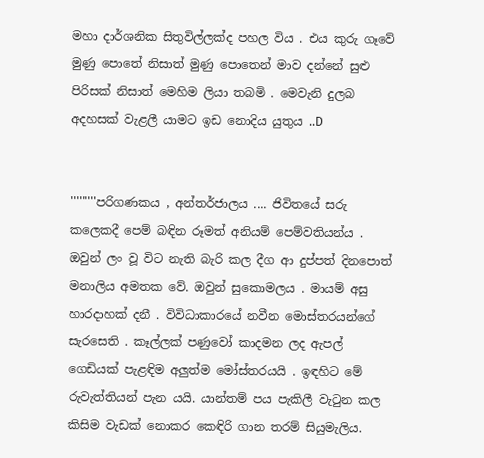මහා දාර්ශනික සිතුවිල්ලක්ද පහල විය . එය කුරු ගෑවේ මුණු පොතේ නිසාත් මුණු පොතෙන් මාව දන්නේ සුළු පිරිසක් නිසාත් මෙහිම ලියා තබමි . මෙවැනි දුලබ අදහසක් වැළලී යාමට ඉඩ නොදිය යුතුය ..D


'''''''''පරිගණකය , අන්තර්ජාලය .... ජිවිතයේ සරු කලෙකදී පෙම් බඳින රූමත් අනියම් පෙම්වතියන්ය . ඔවුන් ලං වූ විට නැති බැරි කල දීග ආ දුප්පත් දිනපොත් මනාලිය අමතක වේ. ඔවුන් සුකොමලය . මායම් අසු හාරදාහක් දනී . විවිධාකාරයේ නවීන මොස්තරයන්ගේ සැරසෙති . කෑල්ලක් පණුවෝ කාදමන ලද ඇපල් ගෙඩියක් පැළඳිම අලුත්ම මෝස්තරයයි . ඉඳහිට මේ රුවැත්තියන් පැන යයි. යාන්තම් පය පැකිලී වැටුන කල කිසිම වැඩක් නොකර කෙඳිරි ගාන තරම් සියුමැලිය.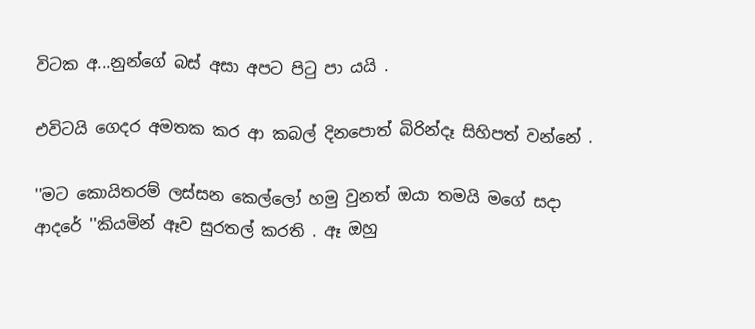විටක අ...නුන්ගේ බස් අසා අපට පිටු පා යයි .

එවිටයි ගෙදර අමතක කර ආ කබල් දිනපොත් බිරින්දෑ සිහිපත් වන්නේ .

''මට කොයිතරම් ලස්සන කෙල්ලෝ හමු වුනත් ඔයා තමයි මගේ සදා ආදරේ ''කියමින් ඈව සුරතල් කරති . ඈ ඔහු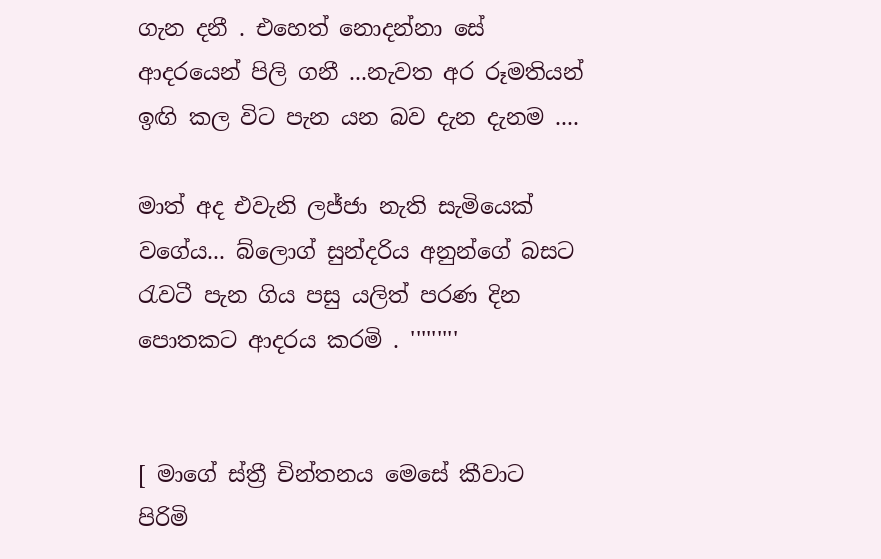ගැන දනී . එහෙත් නොදන්නා සේ ආදරයෙන් පිලි ගනී ...නැවත අර රූමතියන් ඉඟි කල විට පැන යන බව දැන දැනම ....

මාත් අද එවැනි ලජ්ජා නැති සැමියෙක් වගේය... බ්ලොග් සුන්දරිය අනුන්ගේ බසට රැවටී පැන ගිය පසු යලිත් පරණ දින පොතකට ආදරය කරමි . '''''''''


[ මාගේ ස්ත්‍රී චින්තනය මෙසේ කීවාට පිරිමි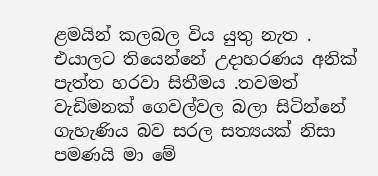ළමයින් කලබල විය යුතු නැත . එයාලට තියෙන්නේ උදාහරණය අනික් පැත්ත හරවා සිතීමය .තවමත් වැඩිමනක් ගෙවල්වල බලා සිටින්නේ ගැහැණිය බව සරල සත්‍යයක් නිසා පමණයි මා මේ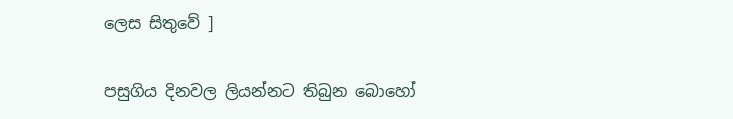ලෙස සිතුවේ ]

පසුගිය දිනවල ලියන්නට තිබුන බොහෝ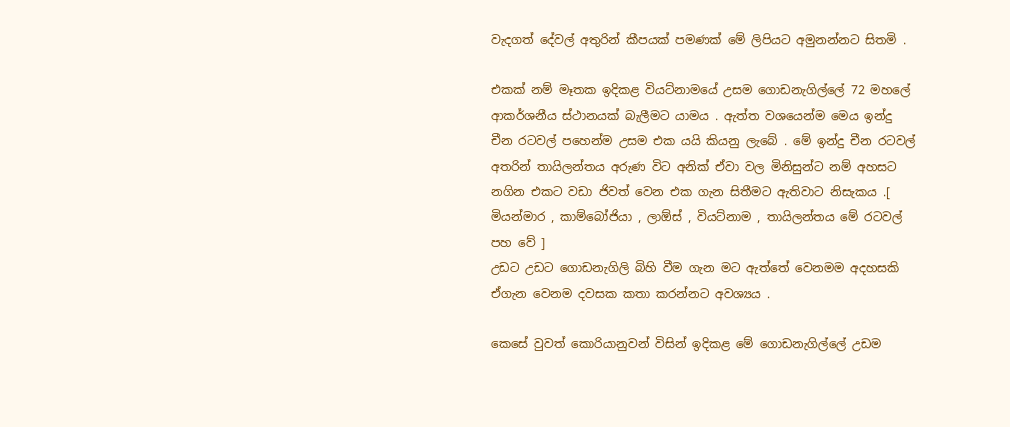වැදගත් දේවල් අතුරින් කීපයක් පමණක් මේ ලිපියට අමුනන්නට සිතමි .

එකක් නම් මෑතක ඉදිකළ වියට්නාමයේ උසම ගොඩනැගිල්ලේ 72 මහලේ ආකර්ශනීය ස්ථානයක් බැලීමට යාමය . ඇත්ත වශයෙන්ම මෙය ඉන්දු චීන රටවල් පහෙන්ම උසම එක යයි කියනු ලැබේ . මේ ඉන්දු චීන රටවල් අතරින් තායිලන්තය අරුණ විට අනික් ඒවා වල මිනිසුන්ට නම් අහසට නගින එකට වඩා ජිවත් වෙන එක ගැන සිතීමට ඇතිවාට නිසැකය .[ මියන්මාර , කාම්බෝජියා , ලාඕස් , වියට්නාම , තායිලන්තය මේ රටවල් පහ වේ ]
උඩට උඩට ගොඩනැගිලි බිහි වීම ගැන මට ඇත්තේ වෙනමම අදහසකි ඒගැන වෙනම දවසක කතා කරන්නට අවශ්‍යය .

කෙසේ වුවත් කොරියානුවන් විසින් ඉදිකළ මේ ගොඩනැගිල්ලේ උඩම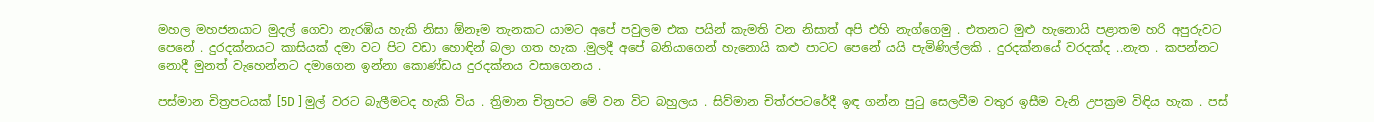මහල මහජනයාට මුදල් ගෙවා නැරඹිය හැකි නිසා ඕනෑම තැනකට යාමට අපේ පවුලම එක පයින් කැමති වන නිසාත් අපි එහි නැග්ගෙමු . එතනට මුළු හැනොයි පළාතම හරි අපුරුවට පෙනේ . දුරදක්නයට කාසියක් දමා වට පිට වඩා හොඳින් බලා ගත හැක .මුලදී අපේ බනියාගෙන් හැනොයි කළු පාටට පෙනේ යයි පැමිණිල්ලකි . දුරදක්නයේ වරදක්ද ..නැත . කපන්නට නොදී මුනත් වැහෙන්නට දමාගෙන ඉන්නා කොණ්ඩය දුරදක්නය වසාගෙනය .

පස්මාන චිත්‍රපටයක් [5D ] මුල් වරට බැලීමටද හැකි විය . ත්‍රිමාන චිත්‍රපට මේ වන විට බහුලය . සිව්මාන චිත්රපටරේදී ඉඳ ගන්න පුටු සෙලවීම වතුර ඉසීම වැනි උපක්‍රම විඳිය හැක . පස්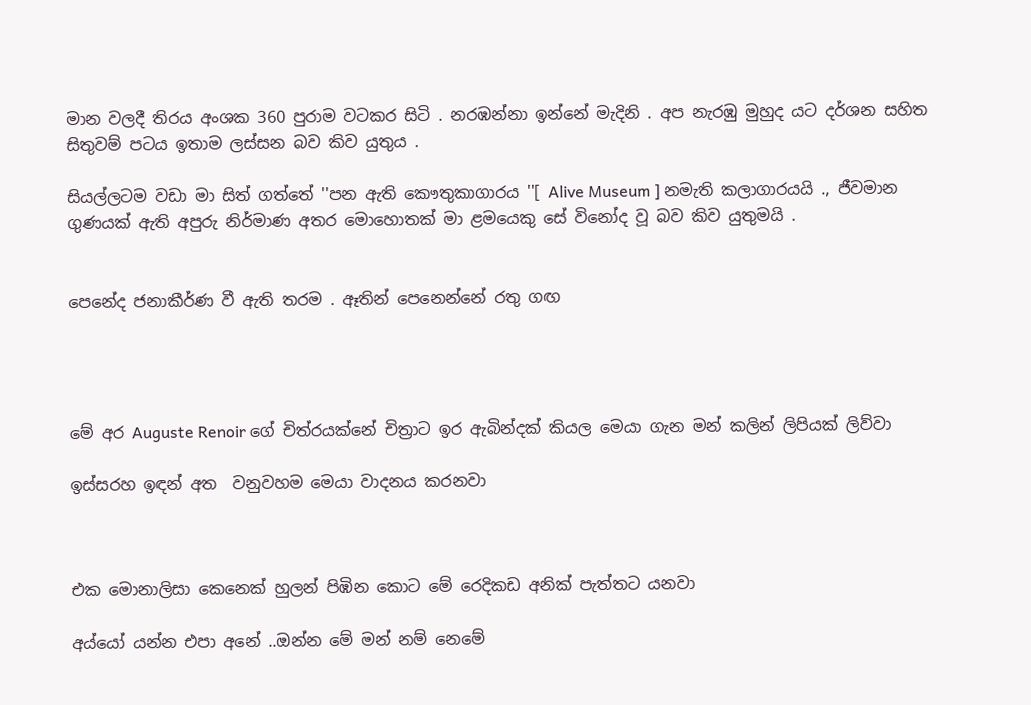මාන වලදී තිරය අංශක 360 පුරාම වටකර සිටි . නරඹන්නා ඉන්නේ මැදිනි . අප නැරඹු මුහුද යට දර්ශන සහිත සිතුවම් පටය ඉතාම ලස්සන බව කිව යුතුය .

සියල්ලටම වඩා මා සිත් ගත්තේ ''පන ඇති කෞතුකාගාරය ''[ Alive Museum ] නමැති කලාගාරයයි ., ජීවමාන ගුණයක් ඇති අපුරු නිර්මාණ අතර මොහොතක් මා ළමයෙකු සේ විනෝද වූ බව කිව යුතුමයි .


පෙනේද ජනාකීර්ණ වී ඇති තරම . ඈතින් පෙනෙන්නේ රතු ගඟ




මේ අර Auguste Renoir ගේ චිත්රයක්නේ චිත්‍රාට ඉර ඇබින්දක් කියල මෙයා ගැන මන් කලින් ලිපියක් ලිව්වා

ඉස්සරහ ඉඳන් අත  වනුවහම මෙයා වාදනය කරනවා



එක මොනාලිසා කෙනෙක් හුලන් පිඹින කොට මේ රෙදිකඩ අනික් පැත්තට යනවා

අය්යෝ යන්න එපා අනේ ..ඔන්න මේ මන් නම් නෙමේ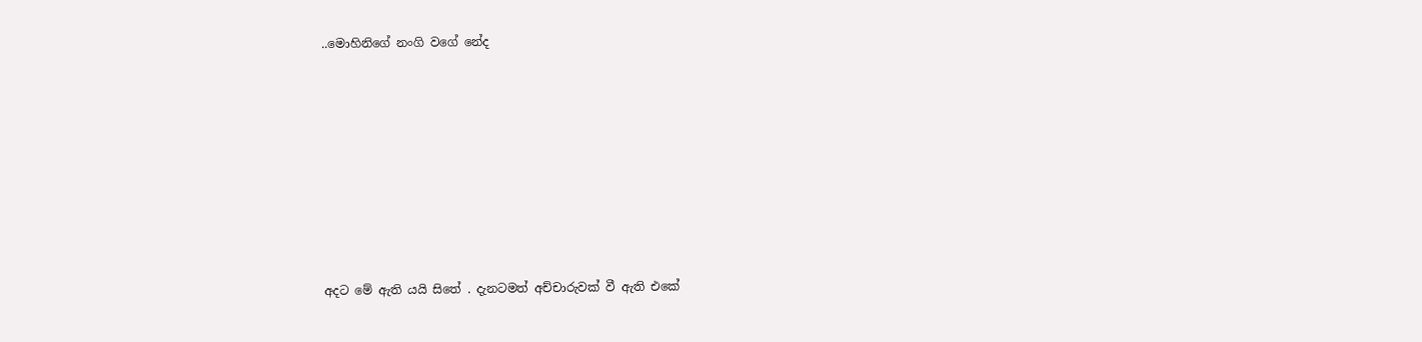..මොහිනිගේ නංගි වගේ නේද











අදට මේ ඇති යයි සිතේ . දැනටමත් අච්චාරුවක් වී ඇති එකේ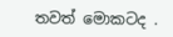තවත් මොකටද .